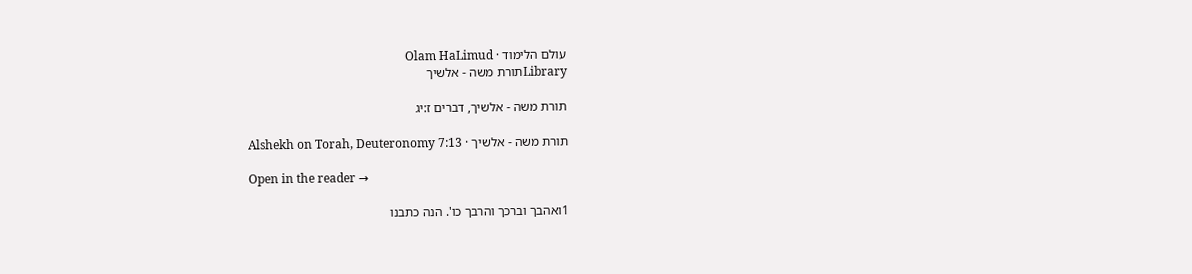עולם הלימוד · Olam HaLimud
Libraryתורת משה - אלשיך

תורת משה - אלשיך, דברים ז:יג

תורת משה - אלשיך · Alshekh on Torah, Deuteronomy 7:13

Open in the reader →

1ואהבך וברכך והרבך כו'. הנה כתבנו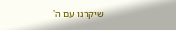שיקרנו עם ה'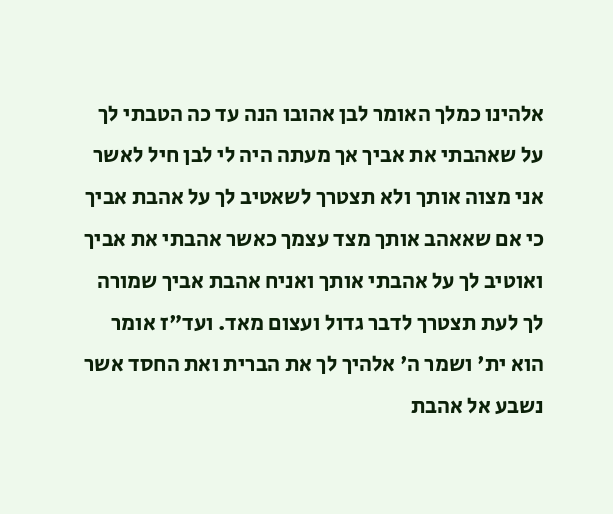אלהינו כמלך האומר לבן אהובו הנה עד כה הטבתי לך על שאהבתי את אביך אך מעתה היה לי לבן חיל לאשר אני מצוה אותך ולא תצטרך לשאטיב לך על אהבת אביך כי אם שאאהב אותך מצד עצמך כאשר אהבתי את אביך ואוטיב לך על אהבתי אותך ואניח אהבת אביך שמורה לך לעת תצטרך לדבר גדול ועצום מאד. ועד"ז אומר הוא ית' ושמר ה' אלהיך לך את הברית ואת החסד אשר נשבע אל אהבת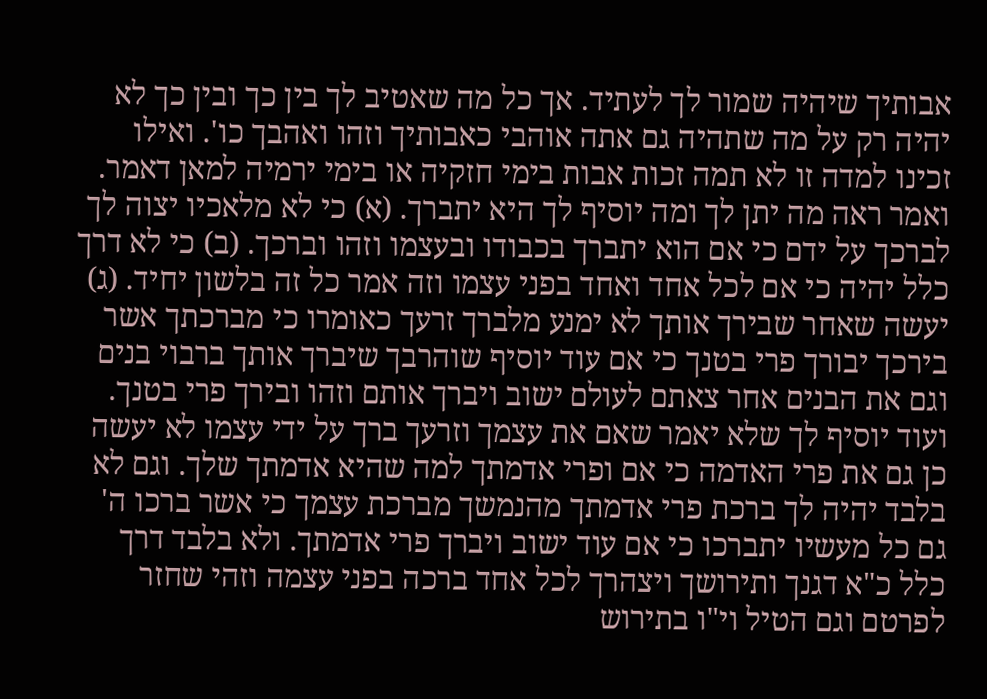אבותיך שיהיה שמור לך לעתיד. אך כל מה שאטיב לך בין כך ובין כך לא יהיה רק על מה שתהיה גם אתה אוהבי כאבותיך וזהו ואהבך כו'. ואילו זכינו למדה זו לא תמה זכות אבות בימי חזקיה או בימי ירמיה למאן דאמר. ואמר ראה מה יתן לך ומה יוסיף לך היא יתברך. (א) כי לא מלאכיו יצוה לך לברכך על ידם כי אם הוא יתברך בכבודו ובעצמו וזהו וברכך. (ב) כי לא דרך כלל יהיה כי אם לכל אחד ואחד בפני עצמו וזה אמר כל זה בלשון יחיד. (ג) יעשה שאחר שבירך אותך לא ימנע מלברך זרעך כאומרו כי מברכתך אשר בירכך יבורך פרי בטנך כי אם עוד יוסיף שוהרבך שיברך אותך ברבוי בנים וגם את הבנים אחר צאתם לעולם ישוב ויברך אותם וזהו ובירך פרי בטנך. ועוד יוסיף לך שלא יאמר שאם את עצמך וזרעך ברך על ידי עצמו לא יעשה כן גם את פרי האדמה כי אם ופרי אדמתך למה שהיא אדמתך שלך. וגם לא בלבד יהיה לך ברכת פרי אדמתך מהנמשך מברכת עצמך כי אשר ברכו ה' גם כל מעשיו יתברכו כי אם עוד ישוב ויברך פרי אדמתך. ולא בלבד דרך כלל כ"א דגנך ותירושך ויצהרך לכל אחד ברכה בפני עצמה וזהי שחזר לפרטם וגם הטיל וי"ו בתירוש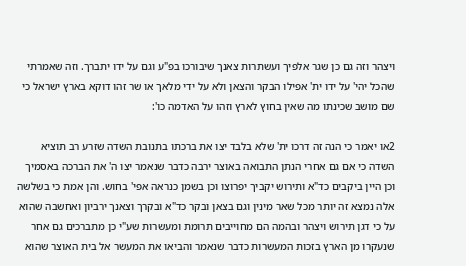ויצהר וזה גם כן שגר אלפיך ועשתרות צאנך שיבורכו בפ"ע וגם על ידו יתברך. וזה שאמרתי שהכל יהי' על ידו ית' אפילו הבקר והצאן ולא על ידי מלאך או שר זהו דוקא בארץ ישראל כי שם מושב שכינתו מה שאין בחוץ לארץ וזהו על האדמה כו':

2או יאמר כי הנה זה דרכו ית' שלא בלבד יצו את ברכתו בתנובת השדה שזרע רב תוציא השדה כי אם גם אחרי הנתן התבואה באוצר ירבה כדבר שנאמר יצו ה' את הברכה באסמיך וכן היין ביקבים כד"א ותירוש יקביך יפרוצו וכן בשמן כנראה אפי' בחוש. והן אמת כי בשלשה אלה נמצא זה יותר מכל שאר מינין וגם בצאן ובקר כד"א ובקרך וצאנך ירביון ואחשבה שהוא על כי דגן תירוש ויצהר ובהמה הם מחוייבים תרומת ומעשרות שע"י כן מתברכים גם אחר שנעקרו מן הארץ בזכות המעשרות כדבר שנאמר והביאו את המעשר אל בית האוצר שהוא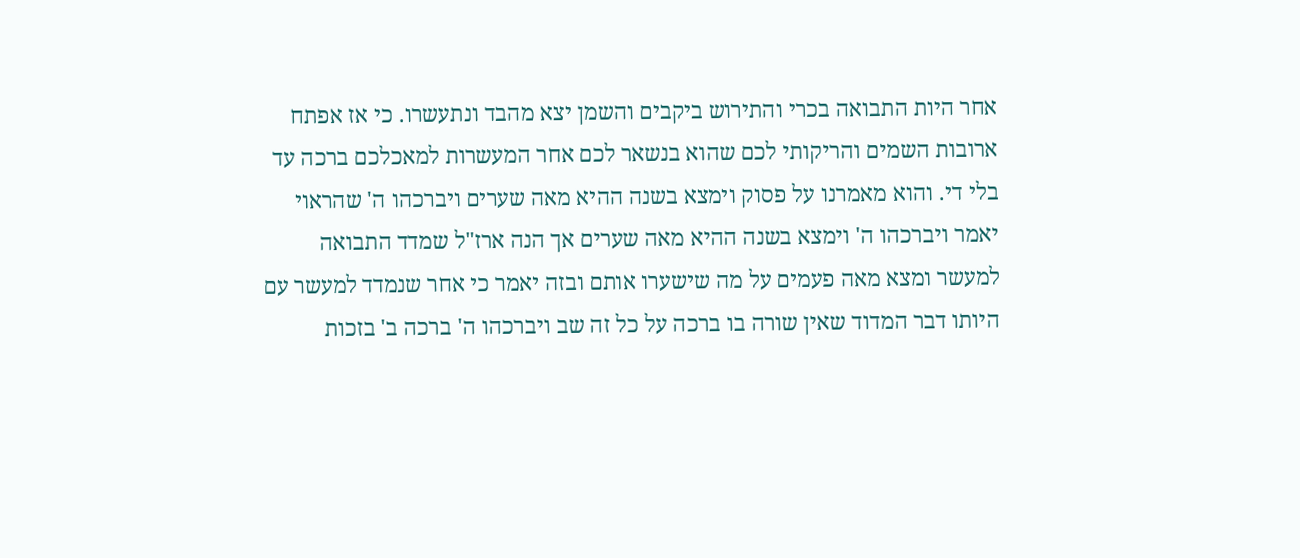אחר היות התבואה בכרי והתירוש ביקבים והשמן יצא מהבד ונתעשרו. כי אז אפתח ארובות השמים והריקותי לכם שהוא בנשאר לכם אחר המעשרות למאכלכם ברכה עד בלי די. והוא מאמרנו על פסוק וימצא בשנה ההיא מאה שערים ויברכהו ה' שהראוי יאמר ויברכהו ה' וימצא בשנה ההיא מאה שערים אך הנה ארז"ל שמדד התבואה למעשר ומצא מאה פעמים על מה שישערו אותם ובזה יאמר כי אחר שנמדד למעשר עם היותו דבר המדוד שאין שורה בו ברכה על כל זה שב ויברכהו ה' ברכה ב' בזכות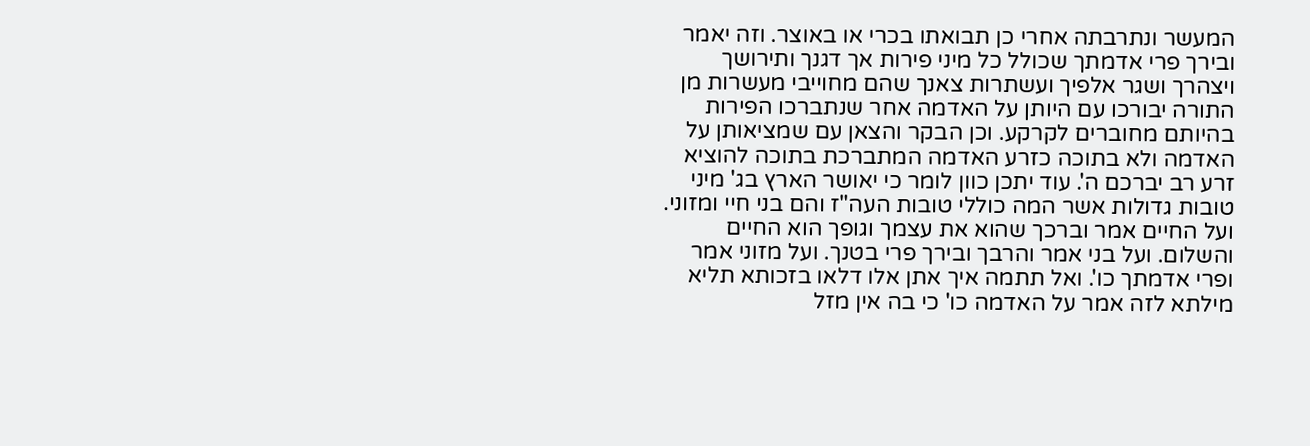המעשר ונתרבתה אחרי כן תבואתו בכרי או באוצר. וזה יאמר ובירך פרי אדמתך שכולל כל מיני פירות אך דגנך ותירושך ויצהרך ושגר אלפיך ועשתרות צאנך שהם מחוייבי מעשרות מן התורה יבורכו עם היותן על האדמה אחר שנתברכו הפירות בהיותם מחוברים לקרקע. וכן הבקר והצאן עם שמציאותן על האדמה ולא בתוכה כזרע האדמה המתברכת בתוכה להוציא זרע רב יברכם ה'. עוד יתכן כוון לומר כי יאושר הארץ בג' מיני טובות גדולות אשר המה כוללי טובות העה"ז והם בני חיי ומזוני. ועל החיים אמר וברכך שהוא את עצמך וגופך הוא החיים והשלום. ועל בני אמר והרבך ובירך פרי בטנך. ועל מזוני אמר ופרי אדמתך כו'. ואל תתמה איך אתן אלו דלאו בזכותא תליא מילתא לזה אמר על האדמה כו' כי בה אין מזל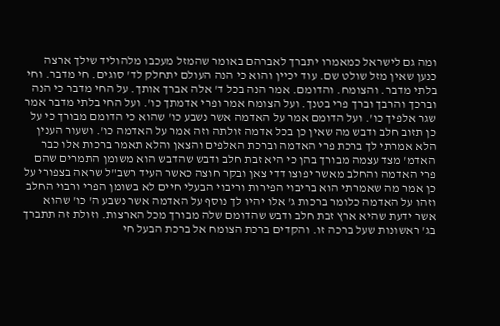ומה גם לישראל כמאמרו יתברך לאברהם באומר שהמזל מעכבו מלהוליד שילך ארצה כנען שאין מזל שולט שם. עוד יכיין והוא כי הנה העולם יתחלק לד' סוגים. חי מדבר. וחי בלתי מדבר. והצומח. והדומם. אמר הנה בכל ד' אלה אברך אותך. על החי מדבר כי הנה וברכך והרבך וברך פרי בטנך. ועל הצומח אמר ופרי אדמתך כו'. ועל החי בלתי מדבר אמר שגר אלפיך כו'. ועל הדומם אמר על האדמה אשר נשבע כו' שהוא כי הדומם מבורך כי על כן תזוב חלב ודבש מה שאין כן בכל אדמה זולתה וזה אמר על האדמה כו'. ושעור הענין הלא אמרתי לך ברכת פרי האדמה וברכת האלפים והצאן והלא תאמר ברכות אלו כבר האדמ' מצד עצמה מבורך בהן כי היא זבת חלב ודבש שהדבש הוא משומן התמרים שהם פרי האדמה והחלב מאשר יפוצו דדי צאן ובקר חוצה כאשר העיד רשב"ל שראה בצפורי על כן אמר מה שאמרתי הוא בריבוי הפירות וריבוי הבעלי חיים לא בשומן הפרי ורבוי החלב וזהו על האדמה כלומר ברכות ג' אלו יהיו לך נוסף על האדמה אשר נשבע ה' כו' שהוא אשר ידעת שהיא ארץ זבת חלב ודבש שהדומם שלה מבורך מכל הארצות. וזולת זה תתברך בג' ראשונות שעל ברכה זו. והקדים ברכת הצומח אל ברכת הבעל חי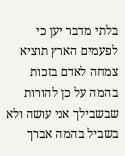בלתי מדבר יען כי לפעמים הארץ תוציא צמחה לאדם בזכות בהמה על כן להורות שבשבילך אני עושה ולא בשביל בהמה אברך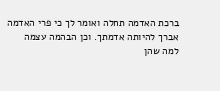ברכת האדמה תחלה ואומר לך כי פרי האדמה אברך להיותה אדמתך. וכן הבהמה עצמה למה שהן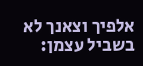אלפיך וצאנך לא בשביל עצמן: